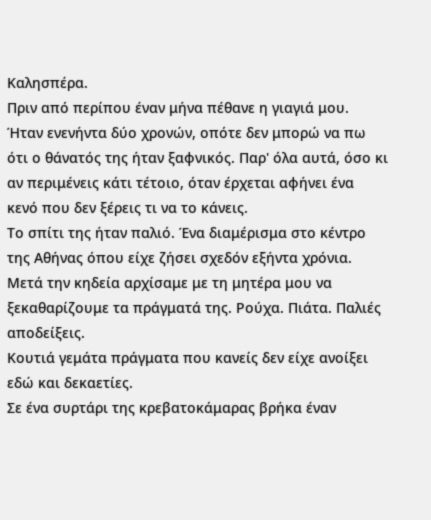Καλησπέρα.
Πριν από περίπου έναν μήνα πέθανε η γιαγιά μου.
Ήταν ενενήντα δύο χρονών, οπότε δεν μπορώ να πω ότι ο θάνατός της ήταν ξαφνικός. Παρ' όλα αυτά, όσο κι αν περιμένεις κάτι τέτοιο, όταν έρχεται αφήνει ένα κενό που δεν ξέρεις τι να το κάνεις.
Το σπίτι της ήταν παλιό. Ένα διαμέρισμα στο κέντρο της Αθήνας όπου είχε ζήσει σχεδόν εξήντα χρόνια. Μετά την κηδεία αρχίσαμε με τη μητέρα μου να ξεκαθαρίζουμε τα πράγματά της. Ρούχα. Πιάτα. Παλιές αποδείξεις.
Κουτιά γεμάτα πράγματα που κανείς δεν είχε ανοίξει εδώ και δεκαετίες.
Σε ένα συρτάρι της κρεβατοκάμαρας βρήκα έναν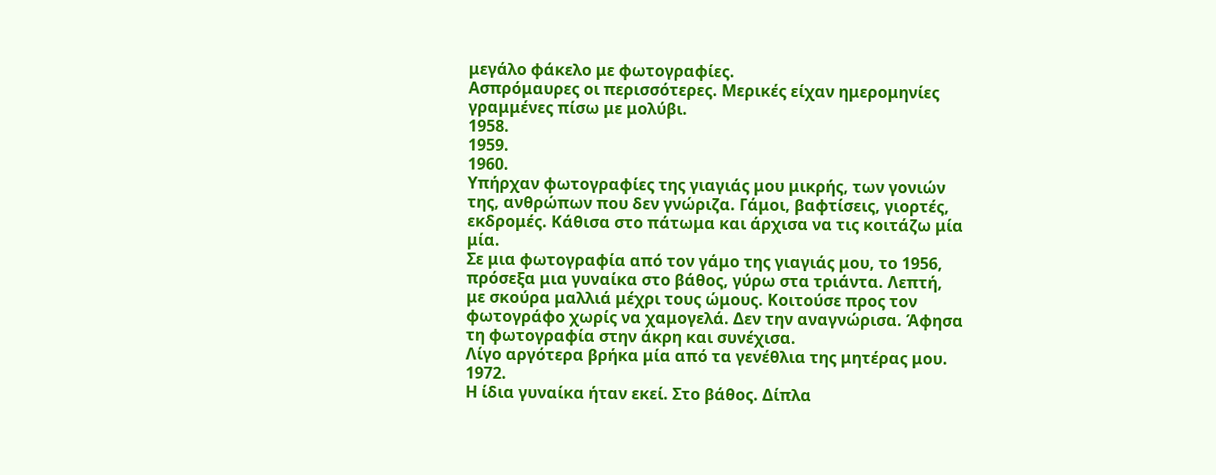μεγάλο φάκελο με φωτογραφίες.
Ασπρόμαυρες οι περισσότερες. Μερικές είχαν ημερομηνίες γραμμένες πίσω με μολύβι.
1958.
1959.
1960.
Υπήρχαν φωτογραφίες της γιαγιάς μου μικρής, των γονιών της, ανθρώπων που δεν γνώριζα. Γάμοι, βαφτίσεις, γιορτές, εκδρομές. Κάθισα στο πάτωμα και άρχισα να τις κοιτάζω μία μία.
Σε μια φωτογραφία από τον γάμο της γιαγιάς μου, το 1956, πρόσεξα μια γυναίκα στο βάθος, γύρω στα τριάντα. Λεπτή, με σκούρα μαλλιά μέχρι τους ώμους. Κοιτούσε προς τον φωτογράφο χωρίς να χαμογελά. Δεν την αναγνώρισα. Άφησα τη φωτογραφία στην άκρη και συνέχισα.
Λίγο αργότερα βρήκα μία από τα γενέθλια της μητέρας μου.
1972.
Η ίδια γυναίκα ήταν εκεί. Στο βάθος. Δίπλα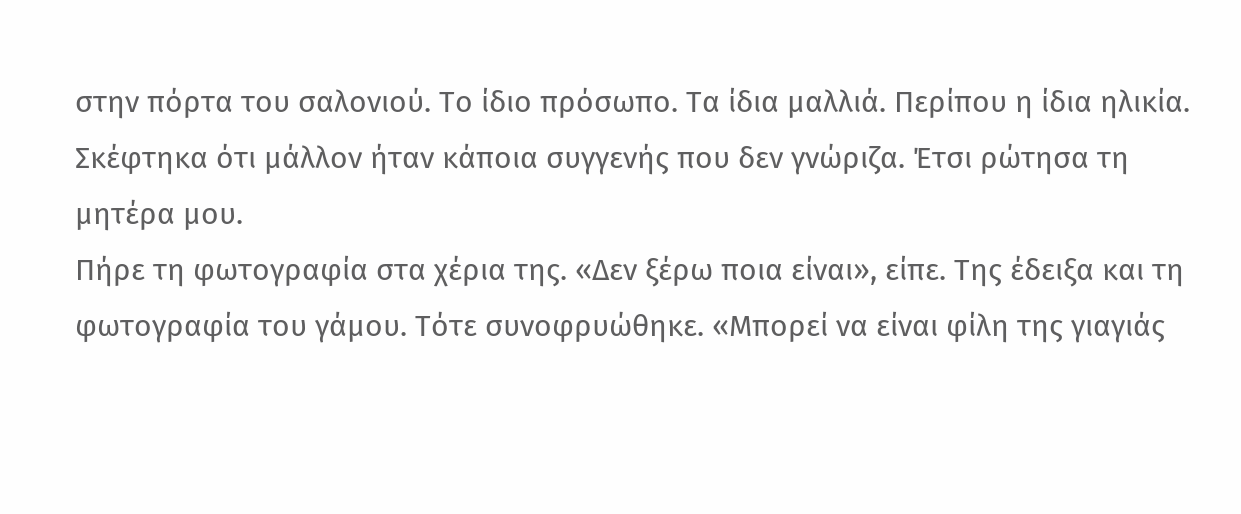στην πόρτα του σαλονιού. Το ίδιο πρόσωπο. Τα ίδια μαλλιά. Περίπου η ίδια ηλικία. Σκέφτηκα ότι μάλλον ήταν κάποια συγγενής που δεν γνώριζα. Έτσι ρώτησα τη μητέρα μου.
Πήρε τη φωτογραφία στα χέρια της. «Δεν ξέρω ποια είναι», είπε. Της έδειξα και τη φωτογραφία του γάμου. Τότε συνοφρυώθηκε. «Μπορεί να είναι φίλη της γιαγιάς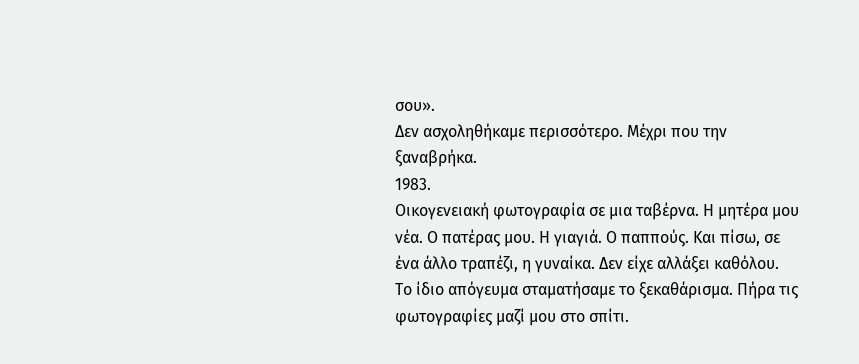σου».
Δεν ασχοληθήκαμε περισσότερο. Μέχρι που την ξαναβρήκα.
1983.
Οικογενειακή φωτογραφία σε μια ταβέρνα. Η μητέρα μου νέα. Ο πατέρας μου. Η γιαγιά. Ο παππούς. Και πίσω, σε ένα άλλο τραπέζι, η γυναίκα. Δεν είχε αλλάξει καθόλου.
Το ίδιο απόγευμα σταματήσαμε το ξεκαθάρισμα. Πήρα τις φωτογραφίες μαζί μου στο σπίτι.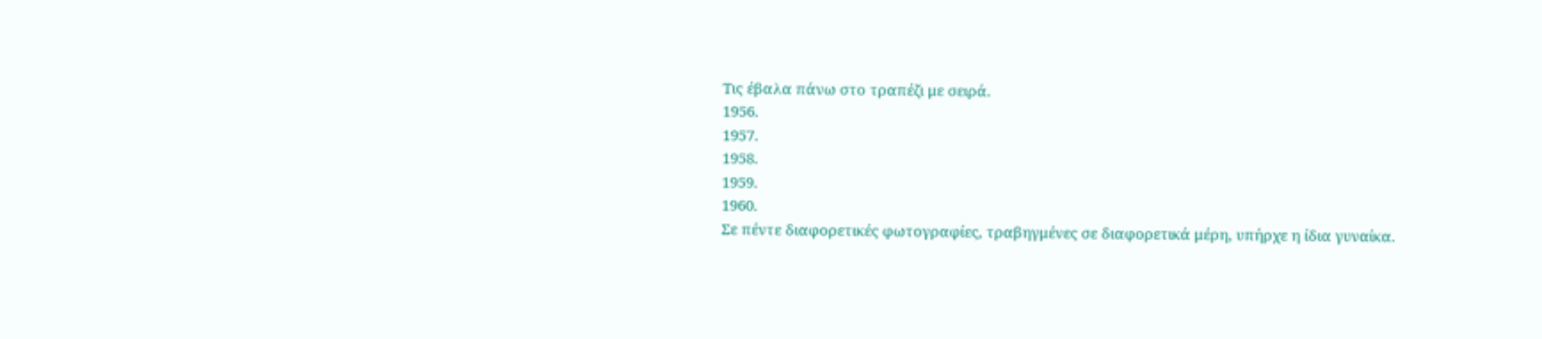Τις έβαλα πάνω στο τραπέζι με σειρά.
1956.
1957.
1958.
1959.
1960.
Σε πέντε διαφορετικές φωτογραφίες, τραβηγμένες σε διαφορετικά μέρη, υπήρχε η ίδια γυναίκα.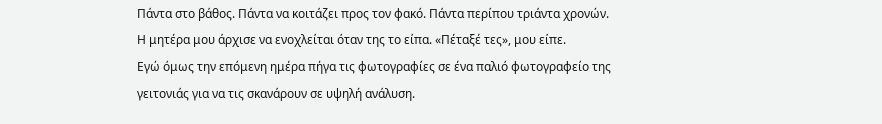Πάντα στο βάθος. Πάντα να κοιτάζει προς τον φακό. Πάντα περίπου τριάντα χρονών.
Η μητέρα μου άρχισε να ενοχλείται όταν της το είπα. «Πέταξέ τες», μου είπε.
Εγώ όμως την επόμενη ημέρα πήγα τις φωτογραφίες σε ένα παλιό φωτογραφείο της γειτονιάς για να τις σκανάρουν σε υψηλή ανάλυση.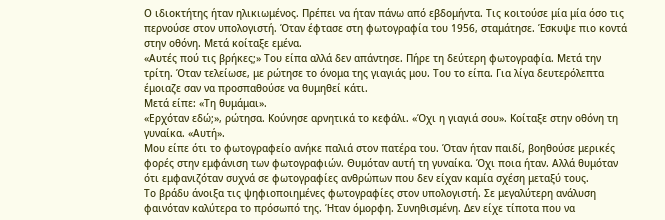Ο ιδιοκτήτης ήταν ηλικιωμένος. Πρέπει να ήταν πάνω από εβδομήντα. Τις κοιτούσε μία μία όσο τις περνούσε στον υπολογιστή. Όταν έφτασε στη φωτογραφία του 1956, σταμάτησε. Έσκυψε πιο κοντά στην οθόνη. Μετά κοίταξε εμένα.
«Αυτές πού τις βρήκες;» Του είπα αλλά δεν απάντησε. Πήρε τη δεύτερη φωτογραφία. Μετά την τρίτη. Όταν τελείωσε, με ρώτησε το όνομα της γιαγιάς μου. Του το είπα. Για λίγα δευτερόλεπτα έμοιαζε σαν να προσπαθούσε να θυμηθεί κάτι.
Μετά είπε: «Τη θυμάμαι».
«Ερχόταν εδώ;», ρώτησα. Κούνησε αρνητικά το κεφάλι. «Όχι η γιαγιά σου». Κοίταξε στην οθόνη τη γυναίκα. «Αυτή».
Μου είπε ότι το φωτογραφείο ανήκε παλιά στον πατέρα του. Όταν ήταν παιδί, βοηθούσε μερικές φορές στην εμφάνιση των φωτογραφιών. Θυμόταν αυτή τη γυναίκα. Όχι ποια ήταν. Αλλά θυμόταν ότι εμφανιζόταν συχνά σε φωτογραφίες ανθρώπων που δεν είχαν καμία σχέση μεταξύ τους.
Το βράδυ άνοιξα τις ψηφιοποιημένες φωτογραφίες στον υπολογιστή. Σε μεγαλύτερη ανάλυση φαινόταν καλύτερα το πρόσωπό της. Ήταν όμορφη. Συνηθισμένη. Δεν είχε τίποτα που να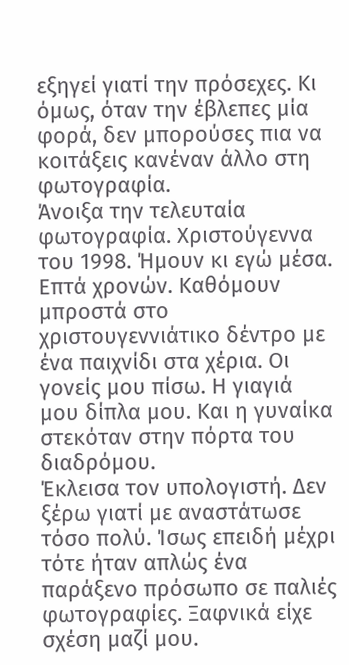εξηγεί γιατί την πρόσεχες. Κι όμως, όταν την έβλεπες μία φορά, δεν μπορούσες πια να κοιτάξεις κανέναν άλλο στη φωτογραφία.
Άνοιξα την τελευταία φωτογραφία. Χριστούγεννα του 1998. Ήμουν κι εγώ μέσα. Επτά χρονών. Καθόμουν μπροστά στο χριστουγεννιάτικο δέντρο με ένα παιχνίδι στα χέρια. Οι γονείς μου πίσω. Η γιαγιά μου δίπλα μου. Και η γυναίκα στεκόταν στην πόρτα του διαδρόμου.
Έκλεισα τον υπολογιστή. Δεν ξέρω γιατί με αναστάτωσε τόσο πολύ. Ίσως επειδή μέχρι τότε ήταν απλώς ένα παράξενο πρόσωπο σε παλιές φωτογραφίες. Ξαφνικά είχε σχέση μαζί μου.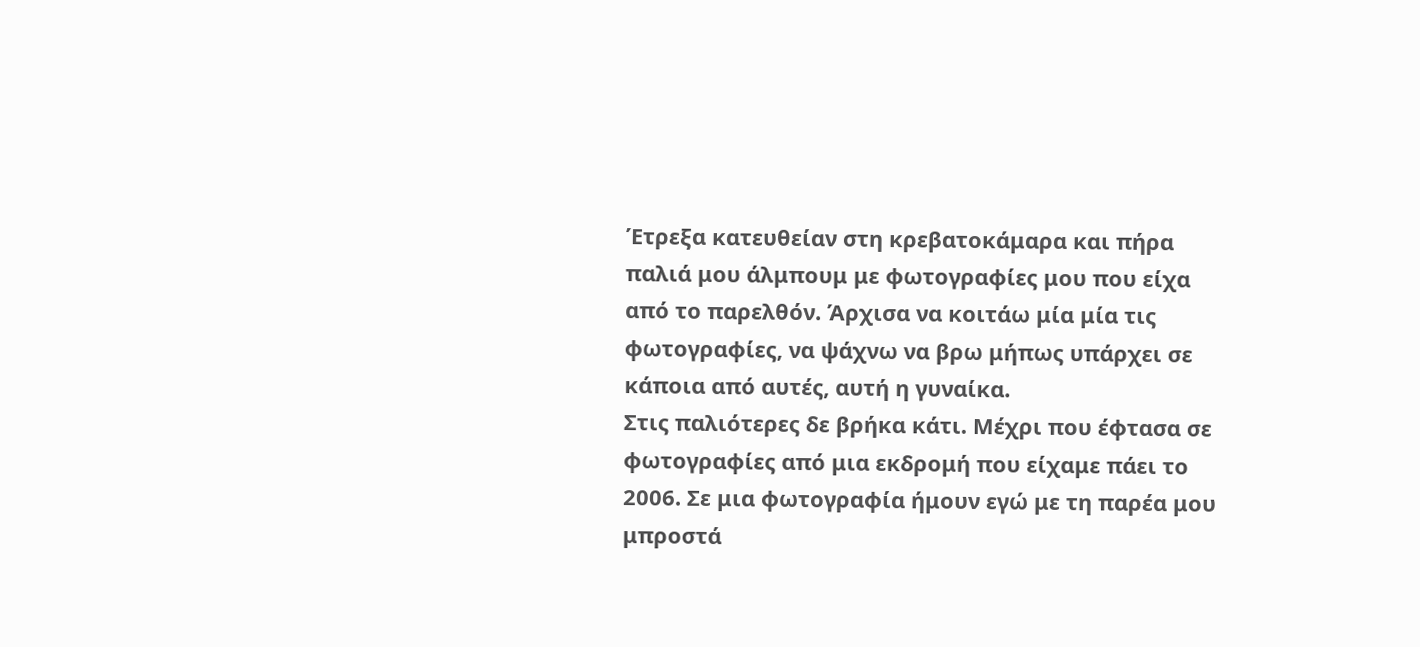Έτρεξα κατευθείαν στη κρεβατοκάμαρα και πήρα παλιά μου άλμπουμ με φωτογραφίες μου που είχα από το παρελθόν. Άρχισα να κοιτάω μία μία τις φωτογραφίες, να ψάχνω να βρω μήπως υπάρχει σε κάποια από αυτές, αυτή η γυναίκα.
Στις παλιότερες δε βρήκα κάτι. Μέχρι που έφτασα σε φωτογραφίες από μια εκδρομή που είχαμε πάει το 2006. Σε μια φωτογραφία ήμουν εγώ με τη παρέα μου μπροστά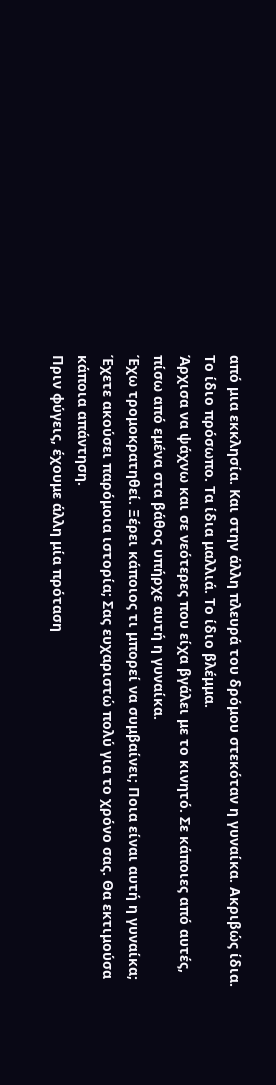από μια εκκλησία. Και στην άλλη πλευρά του δρόμου στεκόταν η γυναίκα. Ακριβώς ίδια. Το ίδιο πρόσωπο. Τα ίδια μαλλιά. Το ίδιο βλέμμα.
Άρχισα να ψάχνω και σε νεότερες που είχα βγάλει με το κινητό. Σε κάποιες από αυτές, πίσω από εμένα στα βάθος υπήρχε αυτή η γυναίκα.
Έχω τρομοκρατηθεί. Ξέρει κάποιος τι μπορεί να συμβαίνει; Ποια είναι αυτή η γυναίκα; Έχετε ακούσει παρόμοια ιστορία; Σας ευχαριστώ πολύ για το χρόνο σας. Θα εκτιμούσα κάποια απάντηση.
Πριν φύγεις, έχουμε άλλη μία πρόταση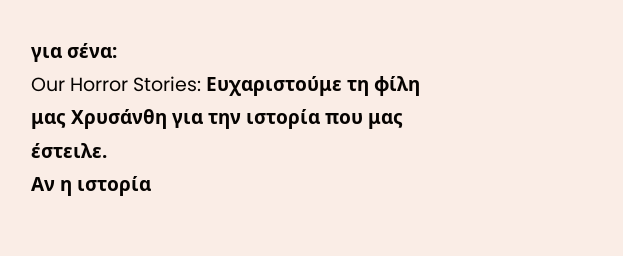για σένα:
Our Horror Stories: Ευχαριστούμε τη φίλη μας Χρυσάνθη για την ιστορία που μας έστειλε.
Αν η ιστορία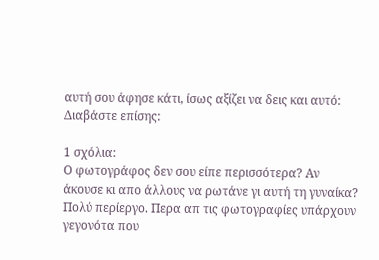αυτή σου άφησε κάτι, ίσως αξίζει να δεις και αυτό:
Διαβάστε επίσης:

1 σχόλια:
Ο φωτογράφος δεν σου είπε περισσότερα? Αν άκουσε κι απο άλλους να ρωτάνε γι αυτή τη γυναίκα? Πολύ περίεργο. Περα απ τις φωτογραφίες υπάρχουν γεγονότα που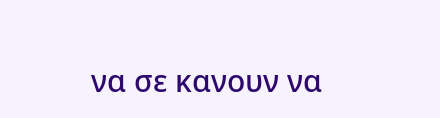να σε κανουν να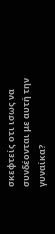σκεφτείς οτι ισως να συνδέονται με αυτή την γυναίκα?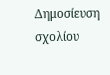Δημοσίευση σχολίου